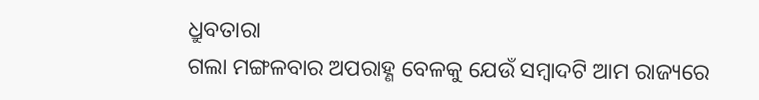ଧ୍ରୁବତାରା
ଗଲା ମଙ୍ଗଳବାର ଅପରାହ୍ଣ ବେଳକୁ ଯେଉଁ ସମ୍ବାଦଟି ଆମ ରାଜ୍ୟରେ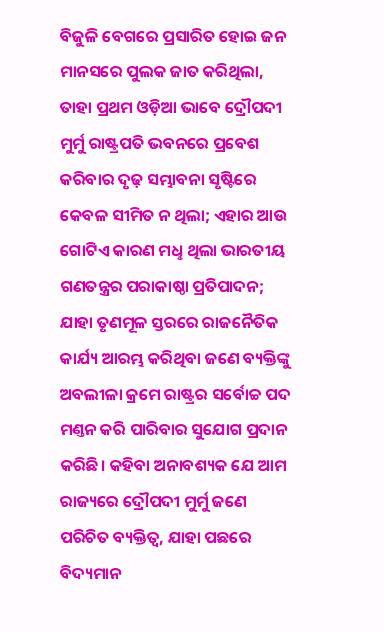ବିଜୁଳି ବେଗରେ ପ୍ରସାରିତ ହୋଇ ଜନ ମାନସରେ ପୁଲକ ଜାତ କରିଥିଲା, ତାହା ପ୍ରଥମ ଓଡ଼ିଆ ଭାବେ ଦ୍ରୌପଦୀ ମୁର୍ମୁ ରାଷ୍ଟ୍ରପତି ଭବନରେ ପ୍ରବେଶ କରିବାର ଦୃଢ଼ ସମ୍ଭାବନା ସୃଷ୍ଟିରେ କେବଳ ସୀମିତ ନ ଥିଲା; ଏହାର ଆଉ ଗୋଟିଏ କାରଣ ମଧୢ ଥିଲା ଭାରତୀୟ ଗଣତନ୍ତ୍ରର ପରାକାଷ୍ଠା ପ୍ରତିପାଦନ; ଯାହା ତୃଣମୂଳ ସ୍ତରରେ ରାଜନୈତିକ କାର୍ଯ୍ୟ ଆରମ୍ଭ କରିଥିବା ଜଣେ ବ୍ୟକ୍ତିଙ୍କୁ ଅବଲୀଳା କ୍ରମେ ରାଷ୍ଟ୍ରର ସର୍ବୋଚ୍ଚ ପଦ ମଣ୍ତନ କରି ପାରିବାର ସୁଯୋଗ ପ୍ରଦାନ କରିଛି। କହିବା ଅନାବଶ୍ୟକ ଯେ ଆମ ରାଜ୍ୟରେ ଦ୍ରୌପଦୀ ମୁର୍ମୁ ଜଣେ ପରିଚିତ ବ୍ୟକ୍ତିତ୍ବ, ଯାହା ପଛରେ ବିଦ୍ୟମାନ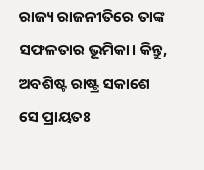ରାଜ୍ୟ ରାଜନୀତିରେ ତାଙ୍କ ସଫଳତାର ଭୂମିକା। କିନ୍ତୁ, ଅବଶିଷ୍ଟ ରାଷ୍ଟ୍ର ସକାଶେ ସେ ପ୍ରାୟତଃ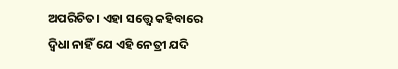ଅପରିଚିତ। ଏହା ସତ୍ତ୍ବେ କହିବାରେ ଦ୍ବିଧା ନାହିଁ ଯେ ଏହି ନେତ୍ରୀ ଯଦି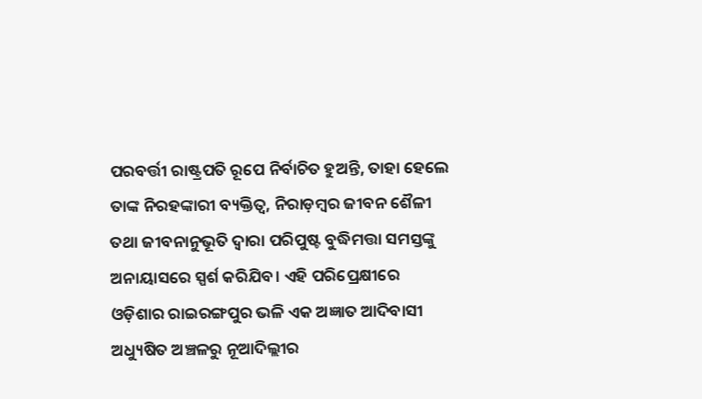ପରବର୍ତ୍ତୀ ରାଷ୍ଟ୍ରପତି ରୂପେ ନିର୍ବାଚିତ ହୁଅନ୍ତି, ତାହା ହେଲେ ତାଙ୍କ ନିରହଙ୍କାରୀ ବ୍ୟକ୍ତିତ୍ବ, ନିରାଡ଼ମ୍ବର ଜୀବନ ଶୈଳୀ ତଥା ଜୀବନାନୁଭୂତି ଦ୍ବାରା ପରିପୁଷ୍ଟ ବୁଦ୍ଧିମତ୍ତା ସମସ୍ତଙ୍କୁ ଅନାୟାସରେ ସ୍ପର୍ଶ କରିଯିବ। ଏହି ପରିପ୍ରେକ୍ଷୀରେ ଓଡ଼ିଶାର ରାଇରଙ୍ଗପୁର ଭଳି ଏକ ଅଜ୍ଞାତ ଆଦିବାସୀ ଅଧ୍ୟୁଷିତ ଅଞ୍ଚଳରୁ ନୂଆଦିଲ୍ଲୀର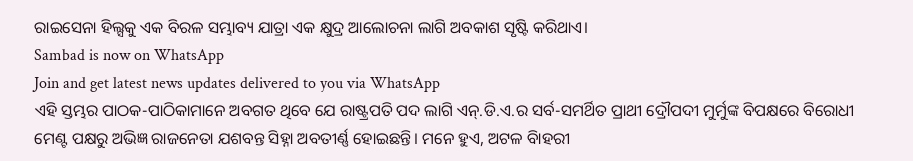ରାଇସେନା ହିଲ୍ସକୁ ଏକ ବିରଳ ସମ୍ଭାବ୍ୟ ଯାତ୍ରା ଏକ କ୍ଷୁଦ୍ର ଆଲୋଚନା ଲାଗି ଅବକାଶ ସୃଷ୍ଟି କରିଥାଏ।
Sambad is now on WhatsApp
Join and get latest news updates delivered to you via WhatsApp
ଏହି ସ୍ତମ୍ଭର ପାଠକ-ପାଠିକାମାନେ ଅବଗତ ଥିବେ ଯେ ରାଷ୍ଟ୍ରପତି ପଦ ଲାଗି ଏନ୍.ଡି.ଏ.ର ସର୍ବ-ସମର୍ଥିତ ପ୍ରାଥୀ ଦ୍ରୌପଦୀ ମୁର୍ମୁଙ୍କ ବିପକ୍ଷରେ ବିରୋଧୀ ମେଣ୍ଟ ପକ୍ଷରୁ ଅଭିଜ୍ଞ ରାଜନେତା ଯଶବନ୍ତ ସିହ୍ନା ଅବତୀର୍ଣ୍ଣ ହୋଇଛନ୍ତି। ମନେ ହୁଏ, ଅଟଳ ବିାହରୀ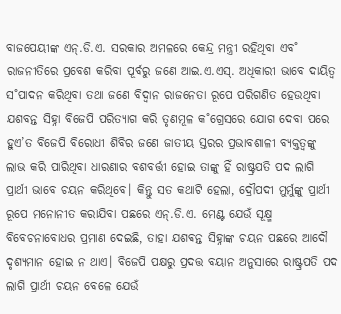ବାଜପେୟୀଙ୍କ ଏନ୍.ଡି.ଏ. ସରକାର ଅମଳରେ କେନ୍ଦ୍ର ମନ୍ତ୍ରୀ ରହିଥିବା ଏବ˚ ରାଜନୀତିରେ ପ୍ରବେଶ କରିବା ପୂର୍ବରୁ ଜଣେ ଆଇ.ଏ.ଏସ୍. ଅଧିକାରୀ ଭାବେ ଦାୟିତ୍ବ ସ˚ପାଦନ କରିଥିବା ତଥା ଜଣେ ବିଦ୍ବାନ ରାଜନେତା ରୂପେ ପରିଗଣିତ ହେଉଥିବା ଯଶବନ୍ତ ସିହ୍ନା ବିଜେପି ପରିତ୍ୟାଗ କରି ତୃଣମୂଳ କ˚ଗ୍ରେସରେ ଯୋଗ ଦେବା ପରେ ହୁଏ’ତ ବିଜେପି ବିରୋଧୀ ଶିବିର ଜଣେ ଜାତୀୟ ସ୍ତରର ପ୍ରଭାବଶାଳୀ ବ୍ୟକ୍ତତ୍ବଙ୍କୁ ଲାଭ କରି ପାରିଥିବା ଧାରଣାର ବଶବର୍ତ୍ତୀ ହୋଇ ତାଙ୍କୁ ହିଁ ରାଷ୍ଟ୍ରପତି ପଦ ଲାଗି ପ୍ରାର୍ଥୀ ଭାବେ ଚୟନ କରିଥିବେ। କିନ୍ତୁ ସତ କଥାଟି ହେଲା, ଦ୍ରୌପଦୀ ମୁର୍ମୁଙ୍କୁ ପ୍ରାର୍ଥୀ ରୂପେ ମନୋନୀତ କରାଯିବା ପଛରେ ଏନ୍.ଡି.ଏ. ମେଣ୍ଟ ଯେଉଁ ସୂକ୍ଷ୍ମ ବିବେଚନାବୋଧର ପ୍ରମାଣ ଦେଇଛି, ତାହା ଯଶଵନ୍ତ ସିହ୍ନାଙ୍କ ଚୟନ ପଛରେ ଆଦୌ ଦୃଶ୍ୟମାନ ହୋଇ ନ ଥାଏ। ବିଜେପି ପକ୍ଷରୁ ପ୍ରଦତ୍ତ ବୟାନ ଅନୁସାରେ ରାଷ୍ଟ୍ରପତି ପଦ ଲାଗି ପ୍ରାର୍ଥୀ ଚୟନ ବେଳେ ଯେଉଁ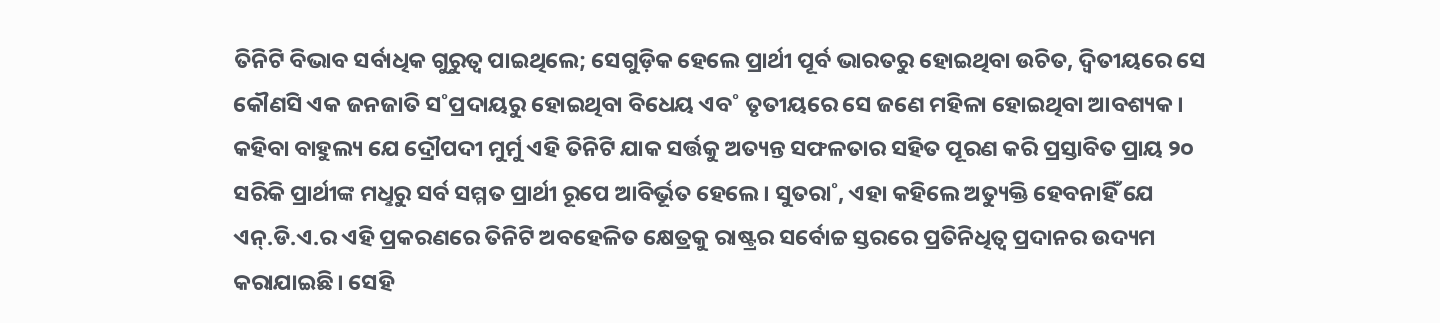ତିନିଟି ବିଭାବ ସର୍ବାଧିକ ଗୁରୁତ୍ବ ପାଇଥିଲେ; ସେଗୁଡ଼ିକ ହେଲେ ପ୍ରାର୍ଥୀ ପୂର୍ବ ଭାରତରୁ ହୋଇଥିବା ଉଚିତ, ଦ୍ବିତୀୟରେ ସେ କୌଣସି ଏକ ଜନଜାତି ସ˚ପ୍ରଦାୟରୁ ହୋଇଥିବା ବିଧେୟ ଏବ˚ ତୃତୀୟରେ ସେ ଜଣେ ମହିଳା ହୋଇଥିବା ଆବଶ୍ୟକ।
କହିବା ବାହୁଲ୍ୟ ଯେ ଦ୍ରୌପଦୀ ମୁର୍ମୁ ଏହି ତିନିଟି ଯାକ ସର୍ତ୍ତକୁ ଅତ୍ୟନ୍ତ ସଫଳତାର ସହିତ ପୂରଣ କରି ପ୍ରସ୍ତାବିତ ପ୍ରାୟ ୨୦ ସରିକି ପ୍ରାର୍ଥୀଙ୍କ ମଧୢରୁ ସର୍ବ ସମ୍ମତ ପ୍ରାର୍ଥୀ ରୂପେ ଆବିର୍ଭୂତ ହେଲେ। ସୁତରା˚, ଏହା କହିଲେ ଅତ୍ୟୁକ୍ତି ହେବନାହିଁ ଯେ ଏନ୍.ଡି.ଏ.ର ଏହି ପ୍ରକରଣରେ ତିନିଟି ଅବହେଳିତ କ୍ଷେତ୍ରକୁ ରାଷ୍ଟ୍ରର ସର୍ବୋଚ୍ଚ ସ୍ତରରେ ପ୍ରତିନିଧିତ୍ବ ପ୍ରଦାନର ଉଦ୍ୟମ କରାଯାଇଛି। ସେହି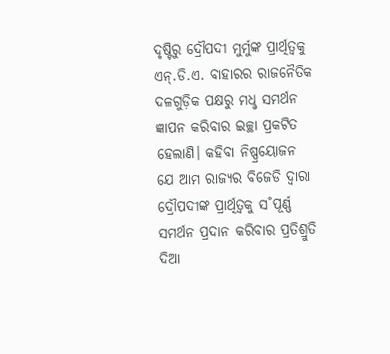ଦୃଷ୍ଟିରୁ ଦ୍ରୌପଦୀ ମୁର୍ମୁଙ୍କ ପ୍ରାର୍ଥିତ୍ବକୁ ଏନ୍.ଡି.ଏ. ବାହାରର ରାଜନୈତିକ ଦଳଗୁଡ଼ିକ ପକ୍ଷରୁ ମଧୢ ସମର୍ଥନ ଜ୍ଞାପନ କରିବାର ଇଚ୍ଛା ପ୍ରକଟିତ ହେଲାଣି। କହିବା ନିଷ୍ପ୍ରୟୋଜନ ଯେ ଆମ ରାଜ୍ୟର ବିଜେଡି ଦ୍ବାରା ଦ୍ରୌପଦୀଙ୍କ ପ୍ରାର୍ଥିତ୍ବକୁ ସ˚ପୂର୍ଣ୍ଣ ସମର୍ଥନ ପ୍ରଦାନ କରିବାର ପ୍ରତିଶ୍ରୁତି ଦିଆ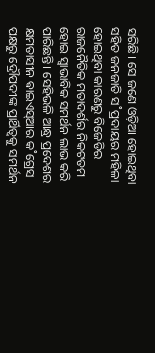ସରିଛି। ସେ ଜଣେ ଓଡ଼ିଆ ହୋଇଥିବା ସହିତ ଜନଜାତି ସ˚ପ୍ରଦାୟର ମହିଳା ହୋଇଥିବା କାରଣରୁ ବିଜେଡିର ରାଜନୈତିକ ମତାଦର୍ଶର ନିକଟତମ ହୋଇ ସ୍ବାଭାବିକ ସମର୍ଥନ ଲାଭ କରି ପାରିଛନ୍ତି। ସେହିଭଳି ଆନ୍ଧ୍ର ପ୍ରଦେଶର କ୍ଷମତାସୀନ ଵାଇଏସ୍ଆର କ˚ଗ୍ରେସ ପକ୍ଷରୁ ଦ୍ରୌପଦୀଙ୍କ ପ୍ରାର୍ଥିତ୍ବକୁ ସମର୍ଥନ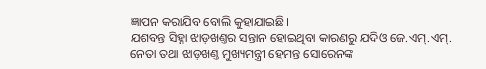ଜ୍ଞାପନ କରାଯିବ ବୋଲି କୁହାଯାଇଛି।
ଯଶବନ୍ତ ସିହ୍ନା ଝାଡ଼ଖଣ୍ତର ସନ୍ତାନ ହୋଇଥିବା କାରଣରୁ ଯଦିଓ ଜେ.ଏମ୍.ଏମ୍. ନେତା ତଥା ଝାଡ଼ଖଣ୍ତ ମୁଖ୍ୟମନ୍ତ୍ରୀ ହେମନ୍ତ ସୋରେନଙ୍କ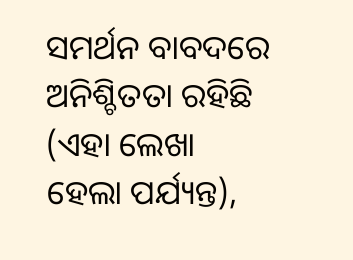ସମର୍ଥନ ବାବଦରେ ଅନିଶ୍ଚିତତା ରହିଛି (ଏହା ଲେଖା ହେଲା ପର୍ଯ୍ୟନ୍ତ),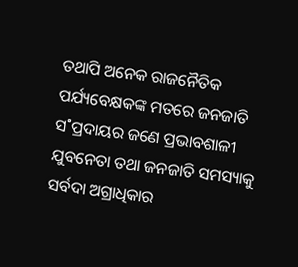ତଥାପି ଅନେକ ରାଜନୈତିକ ପର୍ଯ୍ୟବେକ୍ଷକଙ୍କ ମତରେ ଜନଜାତି ସ˚ପ୍ରଦାୟର ଜଣେ ପ୍ରଭାବଶାଳୀ ଯୁବନେତା ତଥା ଜନଜାତି ସମସ୍ୟାକୁ ସର୍ବଦା ଅଗ୍ରାଧିକାର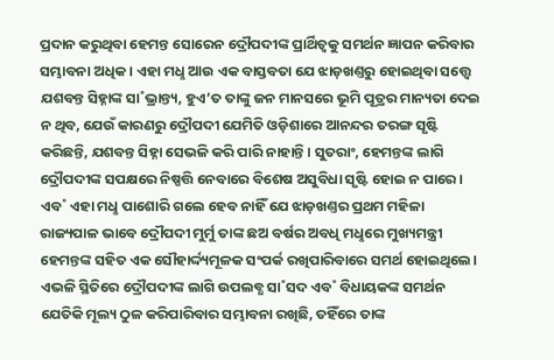ପ୍ରଦାନ କରୁଥିବା ହେମନ୍ତ ସୋରେନ ଦ୍ରୌପଦୀଙ୍କ ପ୍ରାର୍ଥିତ୍ବକୁ ସମର୍ଥନ ଜ୍ଞାପନ କରିବାର ସମ୍ଭାବନା ଅଧିକ। ଏହା ମଧୢ ଆଉ ଏକ ବାସ୍ତବତା ଯେ ଝାଡ଼ଖଣ୍ତରୁ ହୋଇଥିବା ସତ୍ତ୍ବେ ଯଶବନ୍ତ ସିହ୍ନାଙ୍କ ସା˚ଭ୍ରାନ୍ତ୍ୟ, ହୁଏ’ତ ତାଙ୍କୁ ଜନ ମାନସରେ ଭୂମି ପୂତ୍ରର ମାନ୍ୟତା ଦେଇ ନ ଥିବ, ଯେଉଁ କାରଣରୁ ଦ୍ରୌପଦୀ ଯେମିତି ଓଡ଼ିଶାରେ ଆନନ୍ଦର ତରଙ୍ଗ ସୃଷ୍ଟି କରିଛନ୍ତି, ଯଶବନ୍ତ ସିହ୍ନା ସେଭଳି କରି ପାରି ନାହାନ୍ତି। ସୁତରାଂ, ହେମନ୍ତଙ୍କ ଲାଗି ଦ୍ରୌପଦୀଙ୍କ ସପକ୍ଷରେ ନିଷ୍ପତ୍ତି ନେବାରେ ବିଶେଷ ଅସୁବିଧା ସୃଷ୍ଟି ହୋଇ ନ ପାରେ। ଏବ˚ ଏହା ମଧୢ ପାଶୋରି ଗଲେ ହେବ ନାହିଁ ଯେ ଝାଡ଼ଖଣ୍ତର ପ୍ରଥମ ମହିଳା ରାଜ୍ୟପାଳ ଭାବେ ଦ୍ରୌପଦୀ ମୁର୍ମୁ ତାଙ୍କ ଛଅ ବର୍ଷର ଅବଧି ମଧୢରେ ମୁଖ୍ୟମନ୍ତ୍ରୀ ହେମନ୍ତଙ୍କ ସହିତ ଏକ ସୌହାର୍ଦ୍ଦ୍ୟମୂଳକ ସଂପର୍କ ରଖିପାରିବାରେ ସମର୍ଥ ହୋଇଥିଲେ। ଏଭଳି ସ୍ଥିତିରେ ଦ୍ରୌପଦୀଙ୍କ ଲାଗି ଉପଲବ୍ଧ ସା˚ସଦ ଏବ˚ ବିଧାୟକଙ୍କ ସମର୍ଥନ ଯେତିକି ମୂଲ୍ୟ ଠୁଳ କରିପାରିବାର ସମ୍ଭାବନା ରଖିଛି, ତହିଁରେ ତାଙ୍କ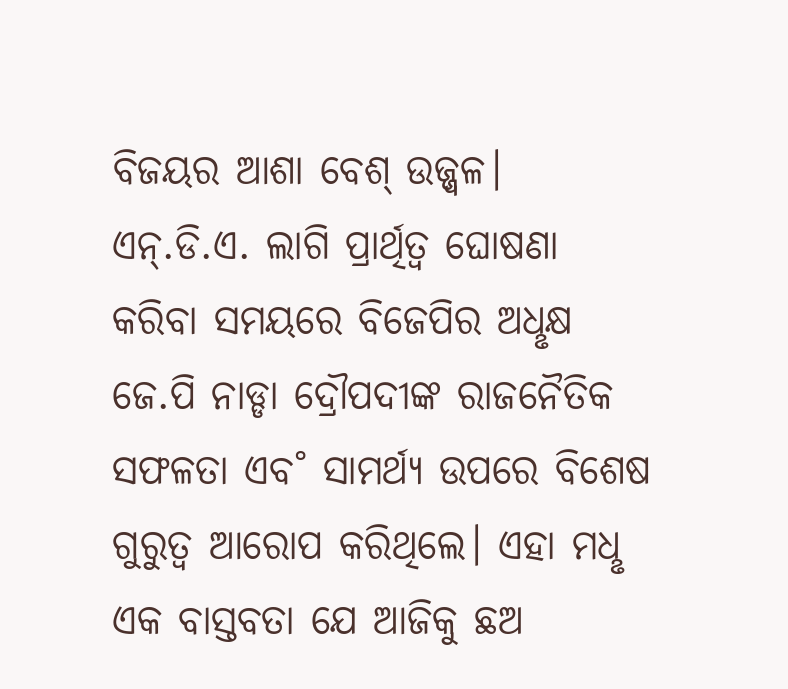ବିଜୟର ଆଶା ବେଶ୍ ଉଜ୍ଜ୍ବଳ।
ଏନ୍.ଡି.ଏ. ଲାଗି ପ୍ରାର୍ଥିତ୍ବ ଘୋଷଣା କରିବା ସମୟରେ ବିଜେପିର ଅଧୢକ୍ଷ ଜେ.ପି ନାଡ୍ଡା ଦ୍ରୌପଦୀଙ୍କ ରାଜନୈତିକ ସଫଳତା ଏବ˚ ସାମର୍ଥ୍ୟ ଉପରେ ବିଶେଷ ଗୁରୁତ୍ବ ଆରୋପ କରିଥିଲେ। ଏହା ମଧୢ ଏକ ବାସ୍ତବତା ଯେ ଆଜିକୁ ଛଅ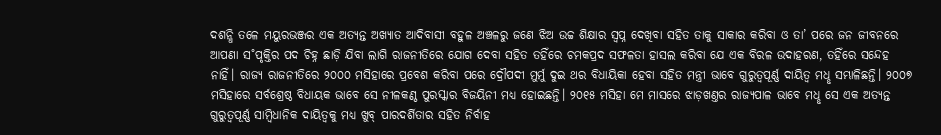ଦଶନ୍ଧି ତଳେ ମୟୁରଭଞ୍ଜର ଏକ ଅତ୍ୟନ୍ତ ଅଖ୍ୟାତ ଆଦିବାସୀ ବହୁଳ ଅଞ୍ଚଳରୁ ଜଣେ ଝିଅ ଉଚ୍ଚ ଶିକ୍ଷାର ସ୍ବପ୍ନ ଦେଖିବା ସହିତ ତାକୁ ସାକାର କରିବା ଓ ତା’ ପରେ ଜନ ଜୀବନରେ ଆପଣା ସ˚ପୃକ୍ତିର ପଦ ଚିହ୍ନ ଛାଡ଼ି ଯିବା ଲାଗି ରାଜନୀତିରେ ଯୋଗ ଦେବା ସହିତ ତହିଁରେ ଚମକପ୍ରଦ ସଫଳତା ହାସଲ କରିବା ଯେ ଏକ ବିରଳ ଉଦାହରଣ, ତହିଁରେ ସନ୍ଦେହ ନାହିଁ। ରାଜ୍ୟ ରାଜନୀତିରେ ୨୦୦୦ ମସିହାରେ ପ୍ରବେଶ କରିବା ପରେ ଦ୍ରୌପଦୀ ମୁର୍ମୁ ଦୁଇ ଥର ବିଧାୟିକା ହେବା ସହିତ ମନ୍ତ୍ରୀ ଭାବେ ଗୁରୁତ୍ବପୂର୍ଣ୍ଣ ଦାୟିତ୍ବ ମଧୢ ସମ୍ଭାଳିଛନ୍ତି। ୨୦୦୭ ମସିହାରେ ସର୍ବଶ୍ରେଷ୍ଠ ବିଧାୟକ ଭାବେ ସେ ନୀଳକଣ୍ଠ ପୁରସ୍କାର ବିଜୟିନୀ ମଧ୍ୟ ହୋଇଛନ୍ତି। ୨୦୧୫ ମସିହା ମେ ମାସରେ ଝାଡ଼ଖଣ୍ତର ରାଜ୍ୟପାଳ ଭାବେ ମଧୢ ସେ ଏକ ଅତ୍ୟନ୍ତ ଗୁରୁତ୍ବପୂର୍ଣ୍ଣ ସାମ୍ବିଧାନିକ ଦାୟିତ୍ବକୁ ମଧ୍ୟ ଖୁବ୍ ପାରଦର୍ଶିତାର ସହିତ ନିର୍ବାହ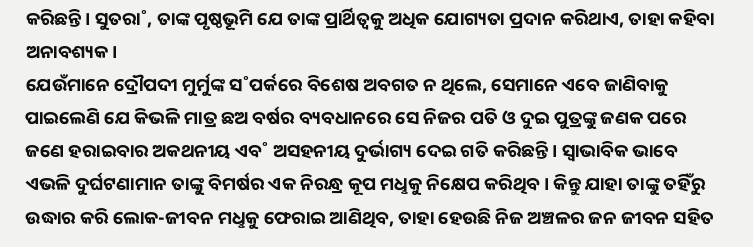କରିଛନ୍ତି। ସୁତରା˚, ତାଙ୍କ ପୃଷ୍ଠଭୂମି ଯେ ତାଙ୍କ ପ୍ରାର୍ଥିତ୍ବକୁ ଅଧିକ ଯୋଗ୍ୟତା ପ୍ରଦାନ କରିଥାଏ, ତାହା କହିବା ଅନାବଶ୍ୟକ।
ଯେଉଁମାନେ ଦ୍ରୌପଦୀ ମୁର୍ମୁଙ୍କ ସ˚ପର୍କରେ ବିଶେଷ ଅବଗତ ନ ଥିଲେ, ସେମାନେ ଏବେ ଜାଣିବାକୁ ପାଇଲେଣି ଯେ କିଭଳି ମାତ୍ର ଛଅ ବର୍ଷର ବ୍ୟବଧାନରେ ସେ ନିଜର ପତି ଓ ଦୁଇ ପୁତ୍ରଙ୍କୁ ଜଣକ ପରେ ଜଣେ ହରାଇବାର ଅକଥନୀୟ ଏବ˚ ଅସହନୀୟ ଦୁର୍ଭାଗ୍ୟ ଦେଇ ଗତି କରିଛନ୍ତି। ସ୍ବାଭାବିକ ଭାବେ ଏଭଳି ଦୁର୍ଘଟଣାମାନ ତାଙ୍କୁ ବିମର୍ଷର ଏକ ନିରନ୍ଧ୍ର କୂପ ମଧୢକୁ ନିକ୍ଷେପ କରିଥିବ। କିନ୍ତୁ ଯାହା ତାଙ୍କୁ ତହିଁରୁ ଉଦ୍ଧାର କରି ଲୋକ-ଜୀବନ ମଧୢକୁ ଫେରାଇ ଆଣିଥିବ, ତାହା ହେଉଛି ନିଜ ଅଞ୍ଚଳର ଜନ ଜୀବନ ସହିତ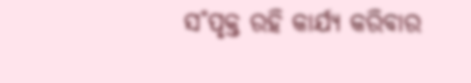ସ˚ପୃକ୍ତ ରହି କାର୍ଯ୍ୟ କରିବାର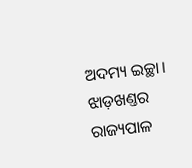ଅଦମ୍ୟ ଇଚ୍ଛା। ଝାଡ଼ଖଣ୍ତର ରାଜ୍ୟପାଳ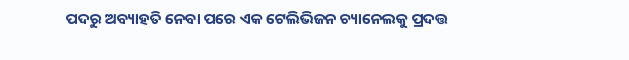ପଦରୁ ଅବ୍ୟାହତି ନେବା ପରେ ଏକ ଟେଲିଭିଜନ ଚ୍ୟାନେଲକୁ ପ୍ରଦତ୍ତ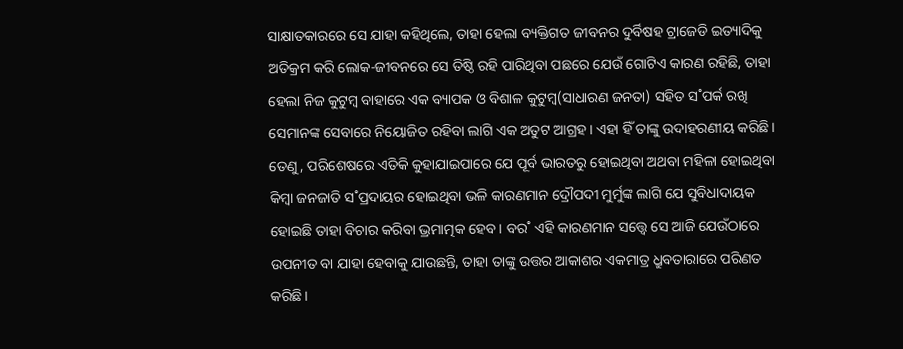ସାକ୍ଷାତକାରରେ ସେ ଯାହା କହିଥିଲେ, ତାହା ହେଲା ବ୍ୟକ୍ତିଗତ ଜୀବନର ଦୁର୍ବିଷହ ଟ୍ରାଜେଡି ଇତ୍ୟାଦିକୁ ଅତିକ୍ରମ କରି ଲୋକ-ଜୀବନରେ ସେ ତିଷ୍ଠି ରହି ପାରିଥିବା ପଛରେ ଯେଉଁ ଗୋଟିଏ କାରଣ ରହିଛି, ତାହା ହେଲା ନିଜ କୁଟୁମ୍ବ ବାହାରେ ଏକ ବ୍ୟାପକ ଓ ବିଶାଳ କୁଟୁମ୍ବ(ସାଧାରଣ ଜନତା) ସହିତ ସ˚ପର୍କ ରଖି ସେମାନଙ୍କ ସେବାରେ ନିୟୋଜିତ ରହିବା ଲାଗି ଏକ ଅତୁଟ ଆଗ୍ରହ। ଏହା ହିଁ ତାଙ୍କୁ ଉଦାହରଣୀୟ କରିଛି।
ତେଣୁ, ପରିଶେଷରେ ଏତିକି କୁହାଯାଇପାରେ ଯେ ପୂର୍ବ ଭାରତରୁ ହୋଇଥିବା ଅଥବା ମହିଳା ହୋଇଥିବା କିମ୍ବା ଜନଜାତି ସ˚ପ୍ରଦାୟର ହୋଇଥିବା ଭଳି କାରଣମାନ ଦ୍ରୌପଦୀ ମୁର୍ମୁଙ୍କ ଲାଗି ଯେ ସୁବିଧାଦାୟକ ହୋଇଛି ତାହା ବିଚାର କରିବା ଭ୍ରମାତ୍ମକ ହେବ। ବର˚ ଏହି କାରଣମାନ ସତ୍ତ୍ବେ ସେ ଆଜି ଯେଉଁଠାରେ ଉପନୀତ ବା ଯାହା ହେବାକୁ ଯାଉଛନ୍ତି, ତାହା ତାଙ୍କୁ ଉତ୍ତର ଆକାଶର ଏକମାତ୍ର ଧ୍ରୁବତାରାରେ ପରିଣତ କରିଛି।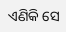ଏଣିକି ସେ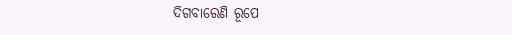ଦିଗବାରେଣି ରୂପେ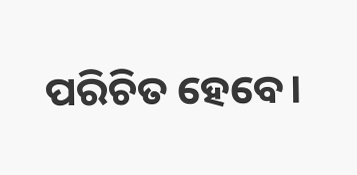ପରିଚିତ ହେବେ।